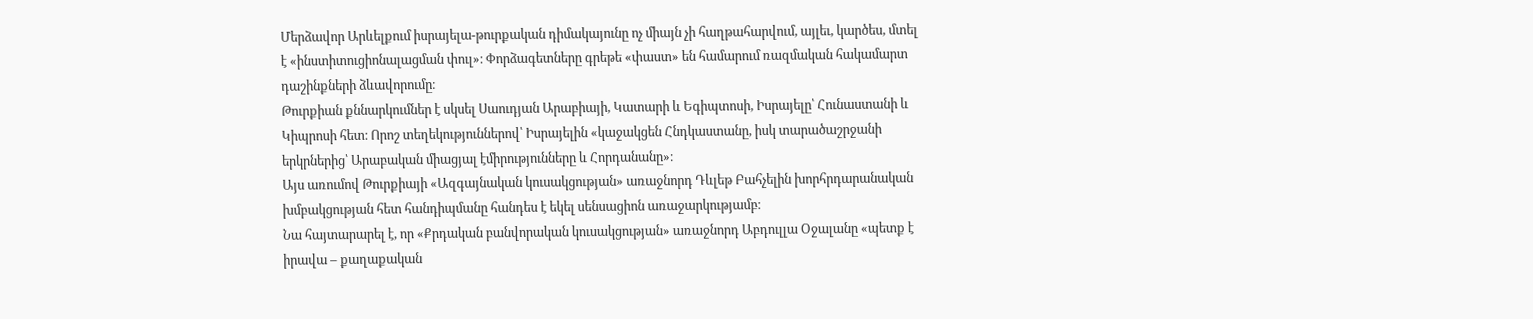Մերձավոր Արևելքում իսրայելա-թուրքական դիմակայունը ոչ միայն չի հաղթահարվում, այլեւ, կարծես, մտել է «ինստիտուցիոնալացման փուլ»։ Փորձագետները գրեթե «փաստ» են համարում ռազմական հակամարտ դաշինքների ձևավորումը։
Թուրքիան քննարկումներ է սկսել Սաուդյան Արաբիայի, Կատարի և Եգիպտոսի, Իսրայելը՝ Հունաստանի և Կիպրոսի հետ։ Որոշ տեղեկություններով՝ Իսրայելին «կաջակցեն Հնդկաստանը, իսկ տարածաշրջանի երկրներից՝ Արաբական միացյալ էմիրությունները և Հորդանանը»։
Այս առումով Թուրքիայի «Ազգայնական կուսակցության» առաջնորդ Դևլեթ Բահչելին խորհրդարանական խմբակցության հետ հանդիպմանը հանդես է եկել սենսացիոն առաջարկությամբ։
Նա հայտարարել է, որ «Քրդական բանվորական կուսակցության» առաջնորդ Աբդուլլա Օջալանը «պետք է իրավա – քաղաքական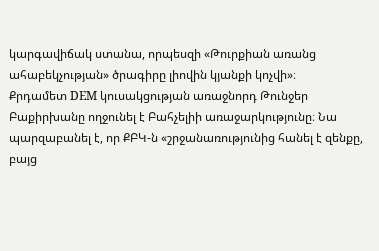կարգավիճակ ստանա, որպեսզի «Թուրքիան առանց ահաբեկչության» ծրագիրը լիովին կյանքի կոչվի»։
Քրդամետ DEM կուսակցության առաջնորդ Թունջեր Բաքիրխանը ողջունել է Բահչելիի առաջարկությունը։ Նա պարզաբանել է, որ ՔԲԿ-ն «շրջանառությունից հանել է զենքը, բայց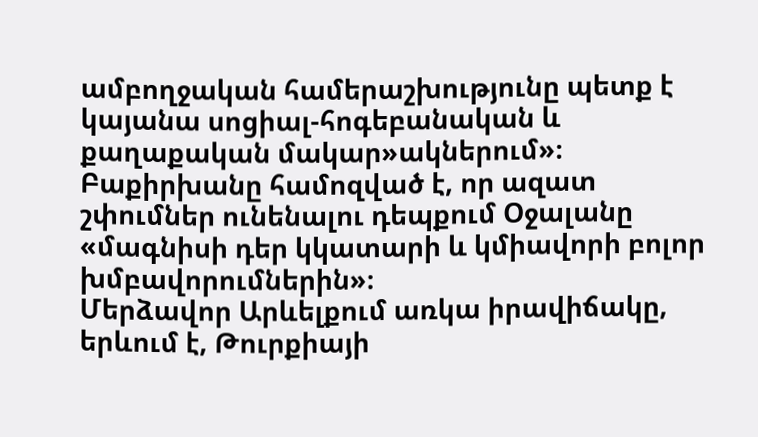ամբողջական համերաշխությունը պետք է կայանա սոցիալ-հոգեբանական և քաղաքական մակար»ակներում»։
Բաքիրխանը համոզված է, որ ազատ շփումներ ունենալու դեպքում Օջալանը «մագնիսի դեր կկատարի և կմիավորի բոլոր խմբավորումներին»։
Մերձավոր Արևելքում առկա իրավիճակը, երևում է, Թուրքիայի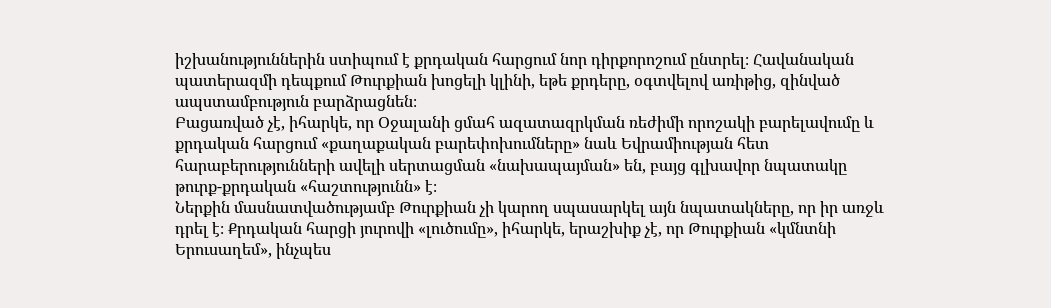իշխանություններին ստիպում է քրդական հարցում նոր դիրքորոշում ընտրել։ Հավանական պատերազմի դեպքում Թուրքիան խոցելի կլինի, եթե քրդերը, օգտվելով առիթից, զինված ապստամբություն բարձրացնեն։
Բացառված չէ, իհարկե, որ Օջալանի ցմահ ազատազրկման ռեժիմի որոշակի բարելավումը և քրդական հարցում «քաղաքական բարեփոխումները» նաև Եվրամիության հետ հարաբերությունների ավելի սերտացման «նախապայման» են, բայց գլխավոր նպատակը թուրք-քրդական «հաշտությունն» է։
Ներքին մասնատվածությամբ Թուրքիան չի կարող սպասարկել այն նպատակները, որ իր առջև դրել է։ Քրդական հարցի յուրովի «լուծումը», իհարկե, երաշխիք չէ, որ Թուրքիան «կմնտնի Երուսաղեմ», ինչպես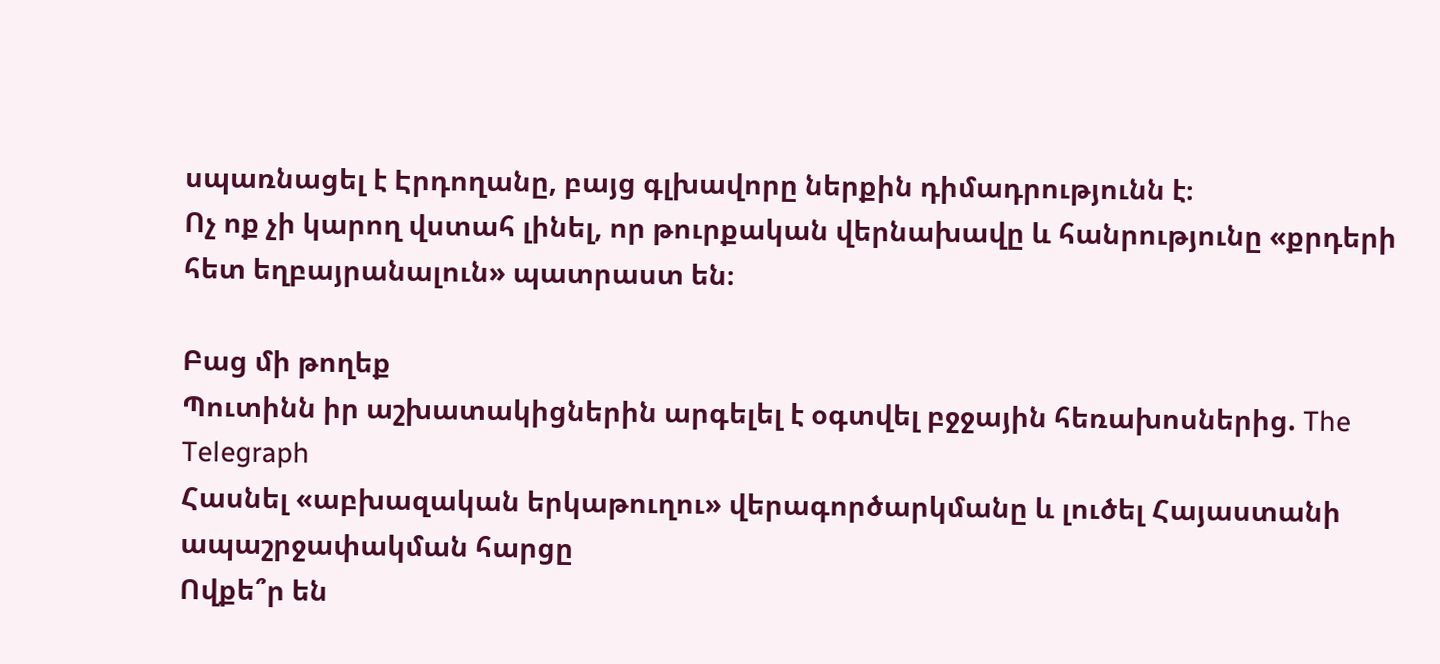սպառնացել է Էրդողանը, բայց գլխավորը ներքին դիմադրությունն է։
Ոչ ոք չի կարող վստահ լինել, որ թուրքական վերնախավը և հանրությունը «քրդերի հետ եղբայրանալուն» պատրաստ են։

Բաց մի թողեք
Պուտինն իր աշխատակիցներին արգելել է օգտվել բջջային հեռախոսներից. The Telegraph
Հասնել «աբխազական երկաթուղու» վերագործարկմանը և լուծել Հայաստանի ապաշրջափակման հարցը
Ովքե՞ր են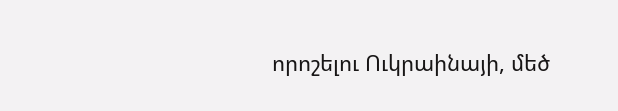որոշելու Ուկրաինայի, մեծ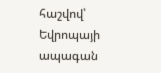հաշվով՝ Եվրոպայի ապագան